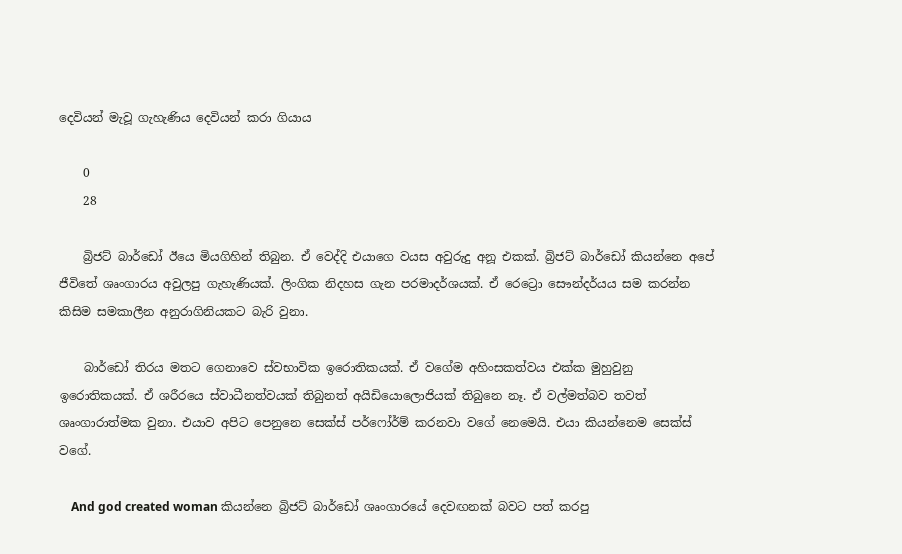දෙවියන් මැවූ ගැහැණිය දෙවියන් කරා ගියාය

    0
    28

    බ්‍රිජට් බාර්ඩෝ ඊයෙ මියගිහින් තිබුන. ඒ වෙද්දි එයාගෙ වයස අවුරුදු අනූ එකක්. බ්‍රිජට් බාර්ඩෝ කියන්නෙ අපේ ජීවිතේ ශෘංගාරය අවුලපු ගැහැණියක්. ලිංගික නිදහස ගැන පරමාදර්ශයක්. ඒ රෙට්‍රො සෞන්දර්යය සම කරන්න කිසිම සමකාලීන අනුරාගිනියකට බැරි වුනා.

    බාර්ඩෝ තිරය මතට ගෙනාවෙ ස්වභාවික ඉරොතිකයක්. ඒ වගේම අහිංසකත්වය එක්ක මුහුවුනු ඉරොතිකයක්. ඒ ශරීරයෙ ස්වාධීනත්වයක් තිබුනත් අයිඩියොලෙ‍ාජියක් තිබුනෙ නෑ. ඒ වල්මත්බව තවත් ශෘංගාරාත්මක වුනා. එයාව අපිට පෙනුනෙ සෙක්ස් පර්ෆෝර්ම් කරනවා වගේ නෙමෙයි. එයා කියන්නෙම සෙක්ස් වගේ.

    And god created woman කියන්නෙ බ්‍රිජට් බාර්ඩෝ ශෘංගාරයේ දෙවඟනක් බවට පත් කරපු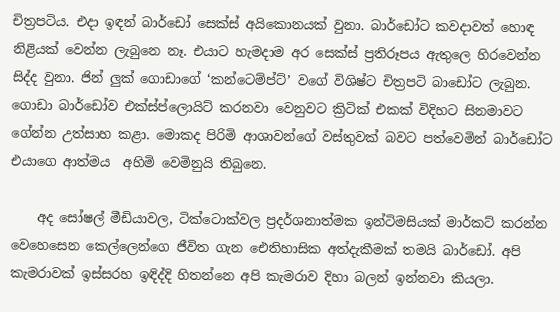චිත්‍රපටිය. එදා ඉඳන් බාර්ඩෝ සෙක්ස් අයිකොනයක් වුනා. බාර්ඩෝට කවදාවත් හොඳ නිළියක් වෙන්න ලැබුනෙ නෑ. එයාට හැමදාම අර සෙක්ස් ප්‍රතිරූපය ඇතුලෙ හිරවෙන්න සිද්ද වුනා. ජින් ලුක් ගොඩාගේ ‘කන්ටෙම්ප්ට්’ වගේ විශිෂ්ට චිත්‍රපටි බා‍ඩෝට ලැබුන. ගොඩා බාර්ඩෝව එක්ස්‍ප්ලොයිට් කරනවා වෙනුවට ක්‍රිටික් එකක් විදිහට සිනමාවට ගේන්න උත්සාහ කළා. මොකද පිරිමි ආශාවන්ගේ වස්තුවක් බවට පත්වෙමින් බ‍ාර්ඩෝට එයාගෙ ආත්මය  අහිමි වෙමිනුයි තිබුනෙ.

    අද සෝෂල් මීඩියාවල, ටික්ටොක්වල ප්‍රදර්ශනාත්මක ඉන්ටිමසියක් මාර්කට් කරන්න වෙහෙසෙන කෙල්ලෙන්ගෙ ජීවිත ගැන ඓතිහාසික අත්දැකීමක් තමයි බාර්ඩෝ. අපි කැමරාවක් ඉස්සරහ ඉඳිද්දි හිතන්නෙ අපි කැමරාව දිහා බලන් ඉන්නවා කියලා.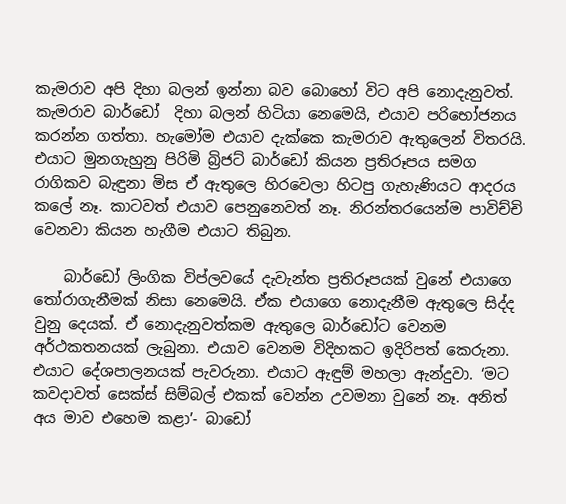කැමරාව අපි දිහා බලන් ඉන්නා බව ‍බොහෝ විට අපි නොදැනුවත්. කැමරාව බාර්ඩෝ  දිහා බලන් හිටියා නෙමෙයි, එයාව පරිභෝජනය කරන්න ගත්තා. හැමෝම එයාව දැක්කෙ කැමරාව ඇතුලෙන් විතරයි. එයාට මුනගැහුනු පිරිමි බ්‍රිජට් බාර්ඩෝ කියන ප්‍රතිරූපය සමග රාගිකව බැඳුනා මිස ඒ ඇතුලෙ හිරවෙලා හිටපු ගැහැණියට ආදරය කලේ නෑ. කාටවත් එයාව පෙනුනෙවත් නෑ. නිරන්තරයෙන්ම පාවිච්චි වෙනවා කියන හැගීම එයාට තිබුන.

    බාර්ඩෝ ලිංගික විප්ලවයේ දැවැන්ත ප්‍රතිරූපයක් වුනේ එයාගෙ තෝරාගැනීමක් නිසා නෙමෙයි. ඒක එයාගෙ නොදැනීම ඇතුලෙ සිද්ද වුනු දෙයක්. ඒ ‍නොදැනුවත්කම ඇතුලෙ බාර්ඩෝට වෙනම අර්ථකතනයක් ලැබුනා. එයාව වෙනම විදිහකට ඉදිරිපත් කෙරුනා. එයාට දේශපාලනයක් පැවරුනා. එයාට ඇඳුම් මහලා ඇන්දුවා. ‘මට කවදාවත් සෙක්ස් සිම්බල් එකක් වෙන්න උවමනා වුනේ නෑ. අනිත් අය මාව එහෙම කළා’- බාඩෝ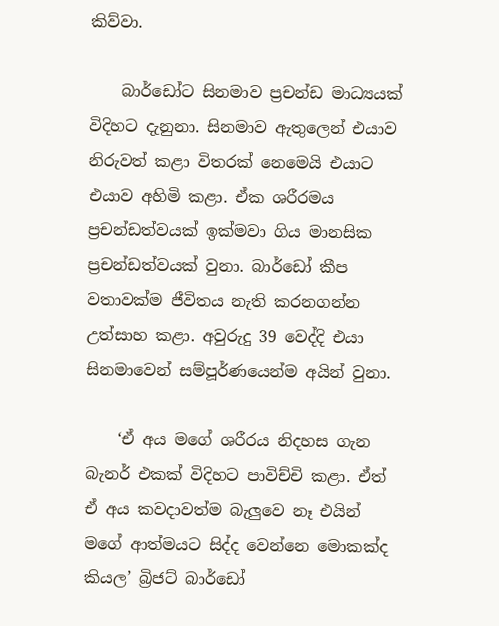කිව්වා.

    බාර්ඩෝට සිනමාව ප්‍රචන්ඩ මාධ්‍යයක් විදිහට දැනුනා. සිනමාව ඇතුලෙන් එයාව නිරුවත් කළා විතරක් නෙමෙයි එයාට එයාව අහිමි කළා. ඒක ශරීරමය ප්‍රචන්ඩත්වයක් ඉක්මවා ගිය මානසික ප්‍රචන්ඩත්වයක් වුනා. බාර්ඩෝ කීප වතාවක්ම ජීවිතය නැති කරනගන්න උත්සාහ කළා. අවුරුදු 39 වෙද්දි එයා සිනමාවෙන් සම්පූර්ණයෙන්ම අයින් වුනා.

    ‘ඒ අය මගේ ශරීරය නිදහස ගැන බැනර් එකක් විදිහට පාවිච්චි කළා. ඒත් ඒ අය කවදාවත්ම බැලුවෙ නෑ එයින් මගේ ආත්මයට සිද්ද වෙන්නෙ මොකක්ද කියල’ බ්‍රිජට් බාර්ඩෝ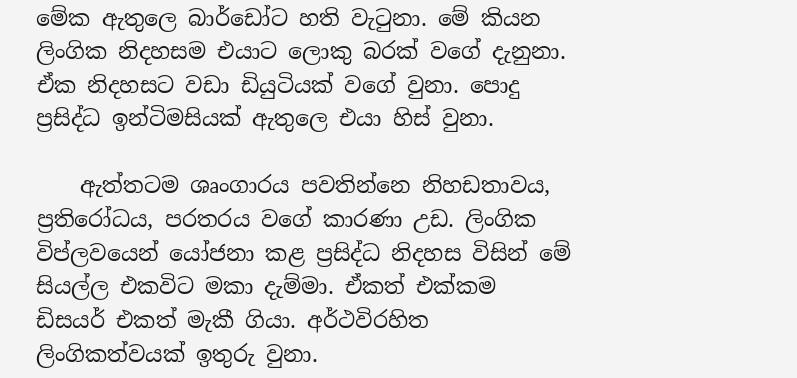මේක ඇතුලෙ බාර්ඩෝට හති වැටුනා. මේ කියන ලිංගික නිදහසම එයාට ලොකු බරක් වගේ දැනුනා. ඒක නිදහසට වඩා ඩියුටියක් වගේ වුනා. පොදු ප්‍රසිද්ධ ඉන්ටිමසියක් ඇතුලෙ එයා හිස් වුනා.

    ඇත්තටම ශෘංගාරය පවතින්නෙ නිහඩතාවය, ප්‍රතිරෝධය, පරතරය වගේ කාරණා උඩ. ලිංගික විප්ලවයෙන් යෝජනා කළ ප්‍රසිද්ධ නිදහස විසින් මේ සියල්ල එකවිට මකා දැම්මා. ඒකත් එක්කම ඩිසයර් එකත් මැකී ගියා. අර්ථවිරහිත ලිංගිකත්වයක් ඉතුරු වුනා.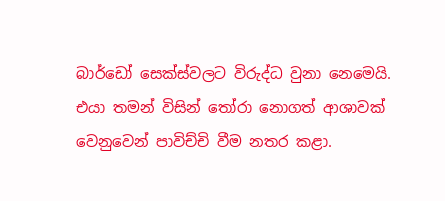බාර්ඩෝ සෙක්ස්වලට විරුද්ධ වුනා නෙමෙයි. එයා තමන් විසින් තෝරා නොගත් ආශාවක් වෙනුවෙන් පාවිච්චි වීම නතර කළා.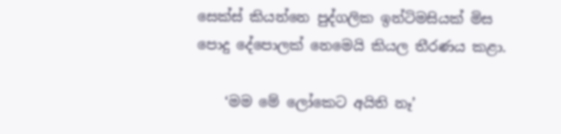සෙක්ස් කියන්නෙ පුද්ගලික ඉන්ටිමසියක් මිස පොදු දේපොලක් නෙමෙයි කියල තීරණය කළා.

    ‘මම මේ ලෝකෙට අයිති නෑ’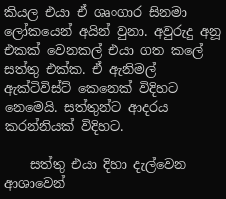කියල එයා ඒ ශෘංගාර සිනමා ලෝකයෙන් අයින් වුනා. අවුරුදු අනූ එකක් වෙනකල් එයා ගත කලේ සත්තු එක්ක. ඒ ඇනිමල් ඇක්ටිවිස්ට් කෙනෙක් විදිහට නෙමෙයි. සත්තුන්ට ආදරය කරන්නියක් විදිහට.

    සත්තු එයා දිහා දැල්වෙන ආශාවෙන්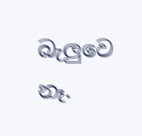බැලුවෙ නෑ.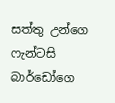සත්තු උන්ගෙ ෆැන්ටසි බාර්ඩෝ‍ගෙ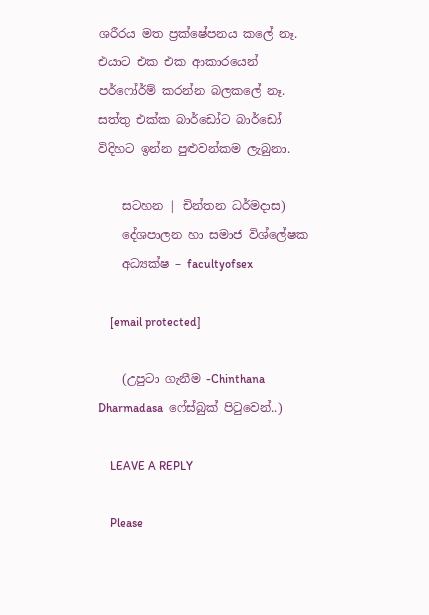ශරීරය මත ප්‍රක්ෂේපනය කලේ නෑ. එයාට එක එක ආකාරයෙන් පර්ෆෝර්ම් කරන්න බලකලේ නෑ. සත්තු එක්ක බාර්ඩෝට බාර්ඩෝ විදිහට ඉන්න පුළුවන්කම ලැබුනා.

    සටහන | චින්තන ධර්මදාස)
    දේශපාලන හා සමාජ විශ්ලේෂක
    අධ්‍යක්ෂ – facultyofsex

    [email protected]

    (උපුටා ගැනීම -Chinthana Dharmadasa  ෆේස්බුක් පිටුවෙන්..)

    LEAVE A REPLY

    Please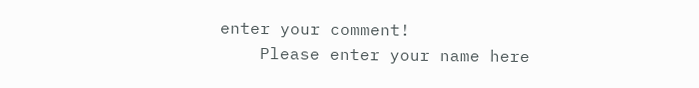enter your comment!
    Please enter your name here